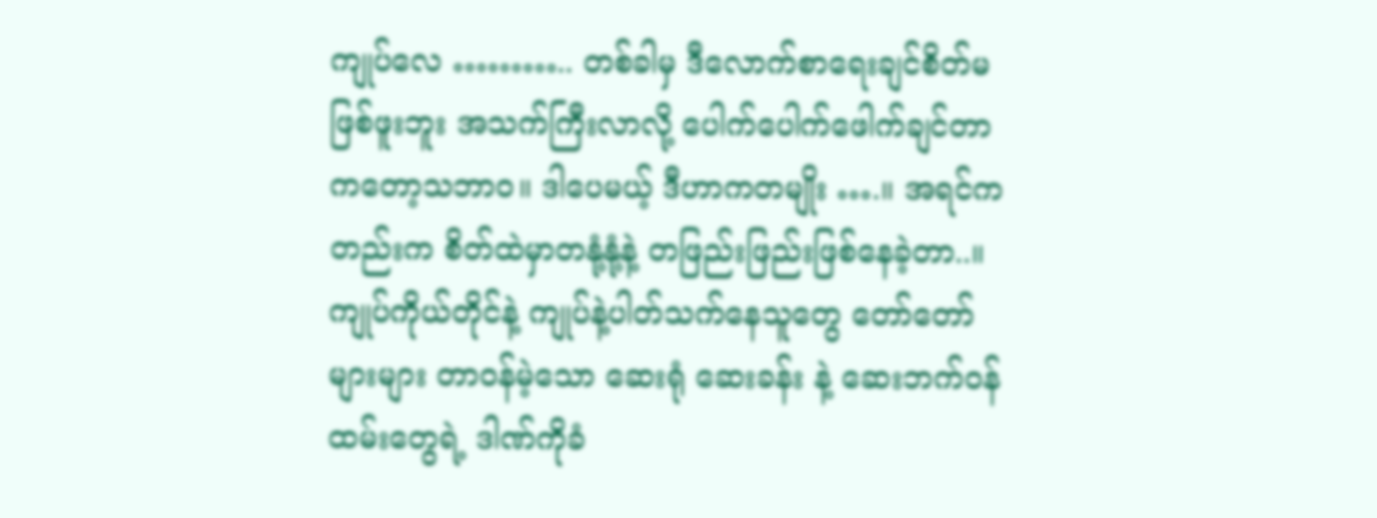ကျုပ်လေ ……….. တစ်ခါမှ ဒီလောက်စာရေးချင်စိတ်မဖြစ်ဖူးဘူး အသက်ကြီးလာလို့ ပေါက်ပေါက်ဖေါက်ချင်တာကတော့သဘာဝ။ ဒါပေမယ့် ဒီဟာကတမျိုး ….။ အရင်ကတည်းက စိတ်ထဲမှာတနုံ့နုံ့နဲ့ တဖြည်းဖြည်းဖြစ်နေခဲ့တာ..။   ကျုပ်ကိုယ်တိုင်နဲ့ ကျုပ်နဲ့ပါတ်သက်နေသူတွေ တော်တော်များများ တာဝန်မဲ့သော ဆေးရုံ ဆေးခန်း နဲ့ ဆေးဘက်ဝန်ထမ်းတွေရဲ့ ဒါဏ်ကိုခံ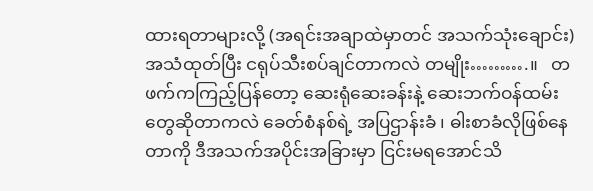ထားရတာများလို့ (အရင်းအချာထဲမှာတင် အသက်သုံးချောင်း) အသံထုတ်ပြီး ငရုပ်သီးစပ်ချင်တာကလဲ တမျိုး……….။   တဖက်ကကြည့်ပြန်တော့ ဆေးရုံဆေးခန်းနဲ့ ဆေးဘက်ဝန်ထမ်းတွေဆိုတာကလဲ ခေတ်စံနစ်ရဲ့ အပြဌာန်းခံ ၊ ဓါးစာခံလိုဖြစ်နေတာကို ဒီအသက်အပိုင်းအခြားမှာ ငြင်းမရအောင်သိ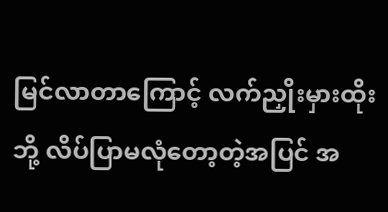မြင်လာတာကြောင့် လက်ညှိုးမှားထိုးဘို့ လိပ်ပြာမလုံတော့တဲ့အပြင် အ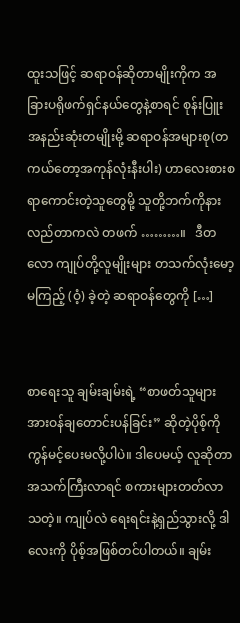ထူးသဖြင့် ဆရာဝန်ဆိုတာမျိုးကိုက အခြားပရိုဖက်ရှင်နယ်တွေနဲ့စာရင် စုန်းပြူးအနည်းဆုံးတမျိုးမို့ ဆရာဝန်အများစု(တကယ်တော့အကုန်လုံးနီးပါး) ဟာလေးစားစရာကောင်းတဲ့သူတွေမို့ သူတို့ဘက်ကိုနားလည်တာကလဲ တဖက် ………။   ဒီတလော ကျုပ်တို့လူမျိုးများ တသက်လုံးမော့မကြည့် (ဝံ့) ခဲ့တဲ့ ဆရာဝန်တွေကို […]


စာရေးသူ ချမ်းချမ်းရဲ့ “စာဖတ်သူများအားဝန်ချတောင်းပန်ခြင်း” ဆိုတဲ့ပိုစ့်ကို ကွန်မင့်ပေးမလို့ပါပဲ။ ဒါပေမယ့် လူဆိုတာ အသက်ကြီးလာရင် စကားများတတ်လာသတဲ့။ ကျုပ်လဲ ရေးရင်းနဲ့ရှည်သွားလို့ ဒါလေးကို ပိုစ့်အဖြစ်တင်ပါတယ်။ ချမ်း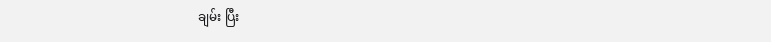ချမ်း ပြီး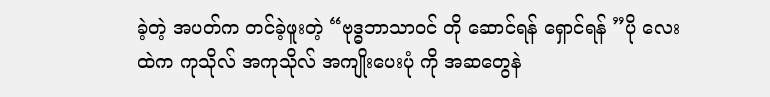ခဲ့တဲ့ အပတ်က တင်ခဲ့ဖူးတဲ့ “ဗုဒ္ဓဘာသာဝင် တို ဆောင်ရန် ရှောင်ရန် ”ပို လေး ထဲက ကုသိုလ် အကုသိုလ် အကျိုးပေးပုံ ကို အဆတွေနဲ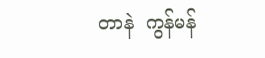တာနဲ  ကွန်မန်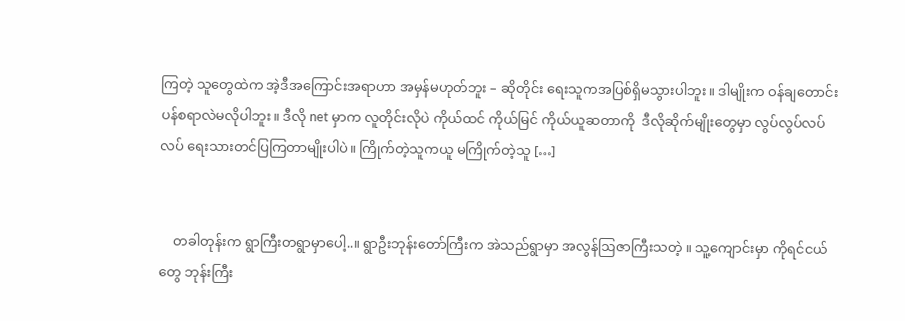ကြတဲ့ သူတွေထဲက အဲ့ဒီအကြောင်းအရာဟာ အမှန်မဟုတ်ဘူး – ဆိုတိုင်း ရေးသူကအပြစ်ရှိမသွားပါဘူး။ ဒါမျိုးက ဝန်ချတောင်းပန်စရာလဲမလိုပါဘူး။ ဒီလို net မှာက လူတိုင်းလိုပဲ ကိုယ်ထင် ကိုယ်မြင် ကိုယ်ယူဆတာကို  ဒီလိုဆိုက်မျိုးတွေမှာ လွပ်လွပ်လပ်လပ် ရေးသားတင်ပြကြတာမျိုးပါပဲ။ ကြိုက်တဲ့သူကယူ မကြိုက်တဲ့သူ […]


    တခါတုန်းက ရွာကြီးတရွာမှာပေါ့..။ ရွာဦးဘုန်းတော်ကြီးက အဲသည်ရွာမှာ အလွန်ဩဇာကြီးသတဲ့ ။ သူ့ကျောင်းမှာ ကိုရင်ငယ်တွေ ဘုန်းကြီး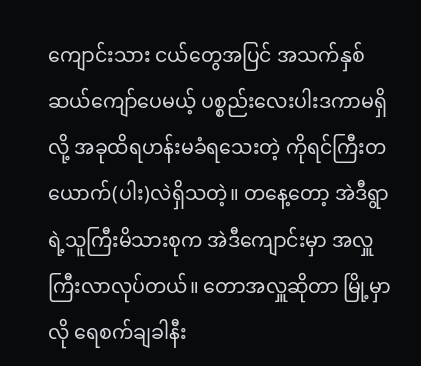ကျောင်းသား ငယ်တွေအပြင် အသက်နှစ်ဆယ်ကျော်ပေမယ့် ပစ္စည်းလေးပါးဒကာမရှိလို့ အခုထိရဟန်းမခံရသေးတဲ့ ကိုရင်ကြီးတယောက်(ပါး)လဲရှိသတဲ့။ တနေ့တော့ အဲဒီရွာရဲ့သူကြီးမိသားစုက အဲဒီကျောင်းမှာ အလှူကြီးလာလုပ်တယ်။ တောအလှူဆိုတာ မြို့မှာလို ရေစက်ချခါနီး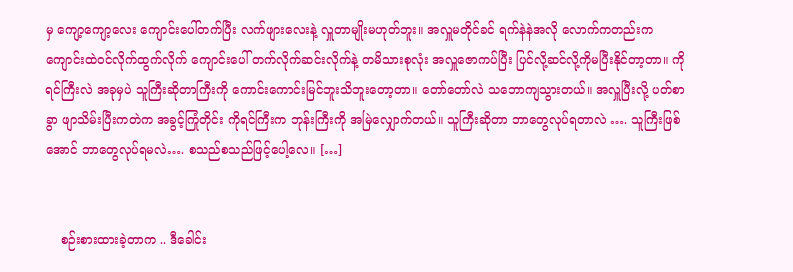မှ ကျော့ကျော့လေး ကျောင်းပေါ်တက်ပြီး လက်ဖျားလေးနဲ့ လှူတာမျိုးမဟုတ်ဘူး။ အလှူမတိုင်ခင် ရက်နဲနဲအလို လောက်ကတည်းက ကျောင်းထဲဝင်လိုက်ထွက်လိုက် ကျောင်းပေါ် တက်လိုက်ဆင်းလိုက်နဲ့ တမိသားစုလုံး အလှူဇောကပ်ပြီး ပြင်လို့ဆင်လို့ကိုမပြီးနိုင်တာ့တာ။ ကိုရင်ကြီးလဲ အခုမှပဲ သူကြီးဆိုတာကြီးကို ကောင်းကောင်းမြင်ဘူးသိဘူးတော့တာ။ တော်တော်လဲ သဘောကျသွားတယ်။ အလှူပြီးလို့ ပတ်စာခွာ ဖျာသိမ်းပြီးကတဲက အခွင့်ကြုံတိုင်း ကိုရင်ကြီးက ဘုန်းကြီးကို အမြဲလျှောက်တယ်။ သူကြီးဆိုတာ ဘာတွေလုပ်ရတာလဲ …. သူကြီးဖြစ်အောင် ဘာတွေလုပ်ရမလဲ…. စသည်စသည်ဖြင့်ပေါ့လေ။ […]


    စဉ်းစားထားခဲ့တာက .. ဒီခေါင်း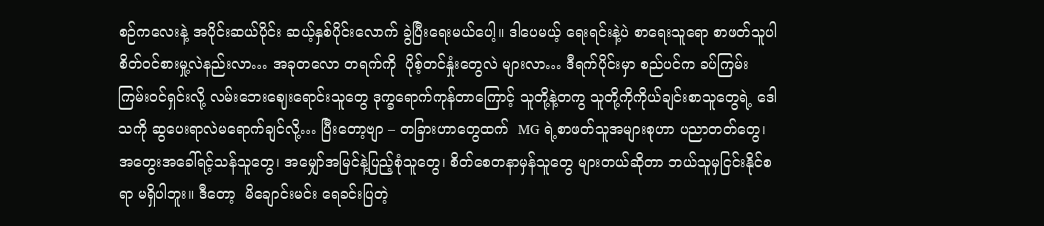စဉ်ကလေးနဲ့ အပိုင်းဆယ်ပိုင်း ဆယ့်နှစ်ပိုင်းလောက် ခွဲပြီးရေးမယ်ပေါ့။ ဒါပေမယ့် ရေးရင်းနဲ့ပဲ စာရေးသူရော စာဖတ်သူပါ စိတ်ဝင်စားမှု့လဲနည်းလာ… အခုတလော တရက်ကို  ပိုစ့်တင်နှုံးတွေလဲ များလာ… ဒီရက်ပိုင်းမှာ စည်ပင်က ခပ်ကြမ်းကြမ်းဝင်ရှင်းလို့ လမ်းဘေးဈေးရောင်းသူတွေ ဒုက္ခရောက်ကုန်တာကြောင့် သူတို့နဲ့တကွ သူတို့ကိုကိုယ်ချင်းစာသူတွေရဲ့ ဒေါသကို ဆွပေးရာလဲမရောက်ချင်လို့… ပြီးတော့ဗျာ – တခြားဟာတွေထက်  MG ရဲ့စာဖတ်သူအများစုဟာ ပညာတတ်တွေ၊ အတွေးအခေါ်ရင့်သန်သူတွေ၊ အမျှော်အမြင်နဲ့ပြည့်စုံသူတွေ၊ စိတ်စေတနာမှန်သူတွေ များတယ်ဆိုတာ ဘယ်သူမှငြင်းနိုင်စရာ မရှိပါဘူး။ ဒီတော့  မိချောင်းမင်း ရေခင်းပြတဲ့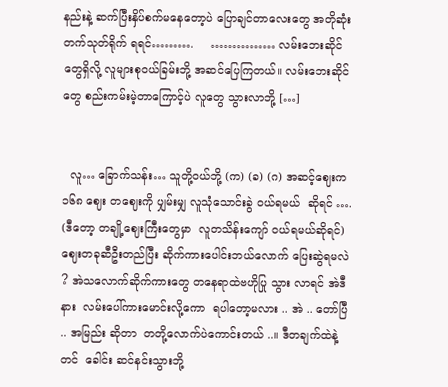နည်းနဲ့ ဆက်ပြီးနှိပ်စက်မနေတော့ပဲ ပြောချင်တာလေးတွေ အတိုဆုံးတက်သုတ်ရိုက် ရရင်……….     …………… လမ်းဘေးဆိုင်တွေရှိလို့ လူများစုဝယ်ခြမ်းဘို့ အဆင်ပြေကြတယ်။ လမ်းဘေးဆိုင်တွေ စည်းကမ်းမဲ့တာကြောင့်ပဲ လူတွေ သွားလာဘို့ […]


  လူ… ခြောက်သန်း… သူတို့ဝယ်ဘို့ (က) (ခ) (ဂ) အဆင့်ဈေးက ၁၆၈ ဈေး တဈေးကို ပျှမ်းမျှ လူသုံသောင်းခွဲ ဝယ်ရမယ်  ဆိုရင် …. (ဒီတော့ တချို့ဈေးကြီးတွေမှာ  လူတသိန်းကျော် ဝယ်ရမယ်ဆိုရင်) ဈေးတခုဆီဦးတည်ပြီး ဆိုက်ကားပေါင်းဘယ်လောက် ပြေးဆွဲရမလဲ ? အဲသလောက်ဆိုက်ကားတွေ တနေရာထဲဗဟိုပြု သွား လာရင် အဲဒီနား  လမ်းပေါ်ကားမောင်းလို့ကော  ရပါတော့မလား .. အဲ .. တော်ပြီ  .. အမြည်း ဆိုတာ  တတို့လောက်ပဲကောင်းတယ် ..။ ဒီတချက်ထဲနဲ့တင်  ခေါင်း ဆင်နင်းသွားဘို့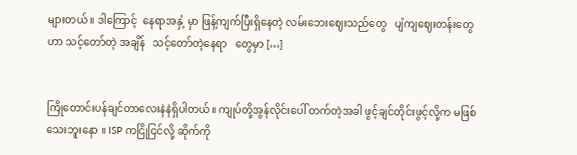များတယ် ။ ဒါကြောင့်  နေရာအနှံ့ မှာ ဖြန့်ကျက်ပြီးရှိနေတဲ့ လမ်းဘေးဈေးသည်တွေ   ပျံကျဈေးတန်းတွေဟာ သင့်တော်တဲ့ အချိန်   သင့်တော်တဲ့နေရာ   တွေမှာ […]


ကြိုတောင်းပန်ချင်တာလေးနဲနဲရှိပါတယ်။ ကျုပ်တို့အွန်လိုင်းပေါ် တက်တဲ့အခါ ဖွင့်ချင်တိုင်းဖွင့်လို့က မဖြစ်သေးဘူးနော ။ ISP ကငြိုငြင်လို့ ဆိုက်ကို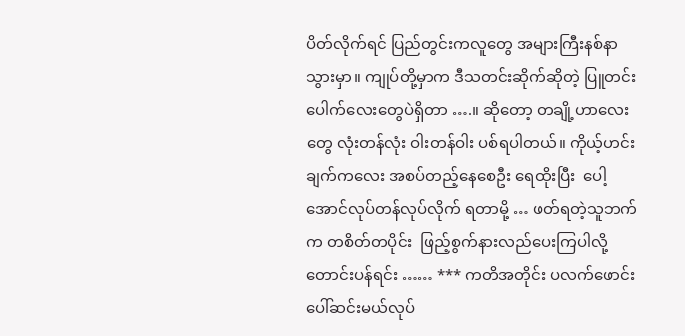ပိတ်လိုက်ရင် ပြည်တွင်းကလူတွေ အများကြီးနစ်နာသွားမှာ။ ကျုပ်တို့မှာက ဒီသတင်းဆိုက်ဆိုတဲ့ ပြူတင်းပေါက်လေးတွေပဲရှိတာ ….။ ဆိုတော့ တချို့ဟာလေးတွေ လုံးတန်လုံး ဝါးတန်ဝါး ပစ်ရပါတယ်။ ကိုယ့်ဟင်းချက်ကလေး အစပ်တည့်နေစေဦး ရေထိုးပြီး  ပေါ့  အောင်လုပ်တန်လုပ်လိုက် ရတာမို့ … ဖတ်ရတဲ့သူဘက်က တစိတ်တပိုင်း  ဖြည့်စွက်နားလည်ပေးကြပါလို့ တောင်းပန်ရင်း …… *** ကတိအတိုင်း ပလက်ဖောင်းပေါ်ဆင်းမယ်လုပ်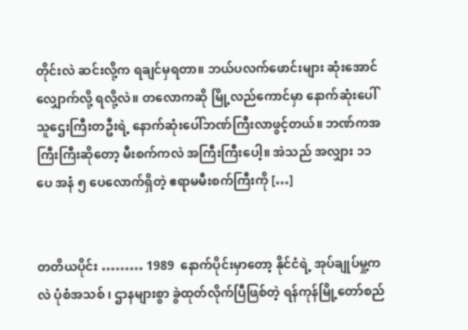တိုင်းလဲ ဆင်းလို့က ရချင်မှရတာ။ ဘယ်ပလက်ဖောင်းများ ဆုံးအောင်လျှောက်လို့ ရလို့လဲ။ တလောကဆို မြို့လည်ကောင်မှာ နောက်ဆုံးပေါ်သူဌေးကြီးတဦးရဲ့ နောက်ဆုံးပေါ်ဘဏ်ကြီးလာဖွင့်တယ်။ ဘဏ်ကအကြီးကြီးဆိုတော့ မီးစက်ကလဲ အကြီးကြီးပေါ့။ အဲသည် အလျှား ၁၁ ပေ အနံ ၅ ပေလောက်ရှိတဲ့ ဧရာမမီးစက်ကြီးကို […]


တတိယပိုင်း ……… 1989  နောက်ပိုင်းမှာတော့ နိုင်ငံရဲ့ အုပ်ချုပ်မှု့ကလဲ ပုံစံအသစ် ၊ ဌာနများစွာ ခွဲထုတ်လိုက်ပြီဖြစ်တဲ့ ရန်ကုန်မြို့တော်စည်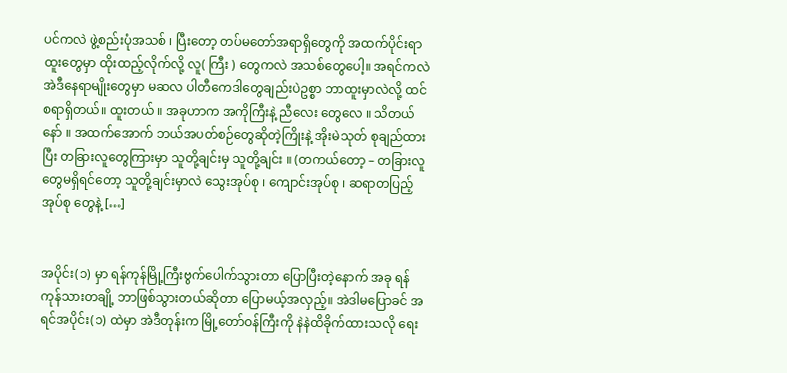ပင်ကလဲ ဖွဲ့စည်းပုံအသစ် ၊ ပြီးတော့ တပ်မတော်အရာရှိတွေကို အထက်ပိုင်းရာထူးတွေမှာ ထိုးထည့်လိုက်လို့ လူ( ကြီး ) တွေကလဲ အသစ်တွေပေါ့။ အရင်ကလဲ အဲဒီနေရာမျိုးတွေမှာ မဆလ ပါတီကေဒါတွေချည်းပဲဥစ္စာ ဘာထူးမှာလဲလို့ ထင်စရာရှိတယ်။ ထူးတယ် ။ အခုဟာက အကိုကြီးနဲ့ ညီလေး တွေလေ ။ သိတယ်နော် ။ အထက်အောက် ဘယ်အပတ်စဉ်တွေဆိုတဲ့ကြိုးနဲ့ အိုးမဲသုတ် စုချည်ထားပြီး တခြားလူတွေကြားမှာ သူတို့ချင်းမှ သူတို့ချင်း ။ (တကယ်တော့ – တခြားလူတွေမရှိရင်တော့ သူတို့ချင်းမှာလဲ သွေးအုပ်စု ၊ ကျောင်းအုပ်စု ၊ ဆရာတပြည့်အုပ်စု တွေနဲ့ […]


အပိုင်း(၁) မှာ ရန်ကုန်မြို့ကြီးဗွက်ပေါက်သွားတာ ပြောပြီးတဲ့နောက် အခု ရန်ကုန်သားတချို့ ဘာဖြစ်သွားတယ်ဆိုတာ ပြောမယ့်အလှည့်။ အဲဒါမပြောခင် အရင်အပိုင်း(၁) ထဲမှာ အဲဒီတုန်းက မြို့တော်ဝန်ကြီးကို နဲနဲထိခိုက်ထားသလို ရေး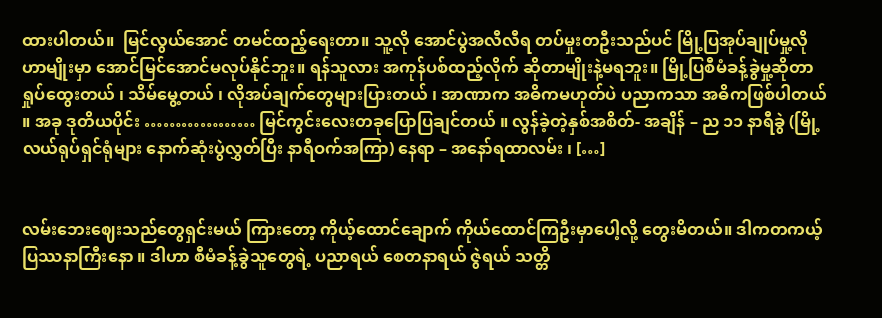ထားပါတယ်။  မြင်လွယ်အောင် တမင်ထည့်ရေးတာ။ သူ့လို အောင်ပွဲအလီလီရ တပ်မှုးတဦးသည်ပင် မြို့ပြအုပ်ချုပ်မှု့လိုဟာမျိုးမှာ အောင်မြင်အောင်မလုပ်နိုင်ဘူး။ ရန်သူလား အကုန်ပစ်ထည့်လိုက် ဆိုတာမျိုးနဲ့မရဘူး။ မြို့ပြစီမံခန့်ခွဲမှု့ဆိုတာ ရှုပ်ထွေးတယ် ၊ သိမ်မွေ့တယ် ၊ လိုအပ်ချက်တွေများပြားတယ် ၊ အာဏာက အဓိကမဟုတ်ပဲ ပညာကသာ အဓိကဖြစ်ပါတယ် ။ အခု ဒုတိယပိုင်း ……………… မြင်ကွင်းလေးတခုပြောပြချင်တယ် ။ လွန်ခဲ့တဲ့နှစ်အစိတ်- အချိန် – ည ၁၁ နာရီခွဲ (မြို့လယ်ရုပ်ရှင်ရုံများ နောက်ဆုံးပွဲလွှတ်ပြီး နာရီဝက်အကြာ) နေရာ – အနော်ရထာလမ်း ၊ […]


လမ်းဘေးဈေးသည်တွေရှင်းမယ် ကြားတော့ ကိုယ့်ထောင်ချောက် ကိုယ်ထောင်ကြဦးမှာပေါ့လို့ တွေးမိတယ်။ ဒါကတကယ့်ပြဿနာကြီးနော ။ ဒါဟာ စီမံခန့်ခွဲသူတွေရဲ့ ပညာရယ် စေတနာရယ် ဇွဲရယ် သတ္တိ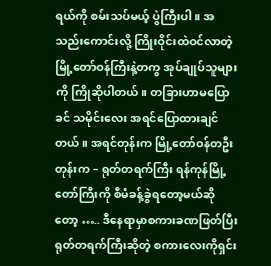ရယ်ကို စမ်းသပ်မယ့် ပွဲကြီးပါ။ အသည်းကောင်းလို့ ကြိုးဝိုင်းထဲဝင်လာတဲ့ မြို့တော်ဝန်ကြီးနဲ့တကွ အုပ်ချုပ်သူများကို ကြိုဆိုပါတယ်။ တခြားဟာမပြောခင် သမိုင်းလေး အရင်ပြောထားချင်တယ်။ အရင်တုန်းက မြို့တော်ဝန်တဦးတုန်းက – ရုတ်တရက်ကြီး ရန်ကုန်မြို့တော်ကြီးကို စီမံခန့်ခွဲရတော့မယ်ဆိုတော့ ….. ဒီနေရာမှာစကားခဏဖြတ်ပြီး ရုတ်တရက်ကြီးဆိုတဲ့ စကားလေးကိုရှင်း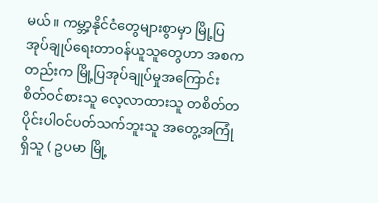မယ်။ ကမ္ဘာ့နိုင်ငံတွေများစွာမှာ မြို့ပြအုပ်ချုပ်ရေးတာဝန်ယူသူတွေဟာ အစကတည်းက မြို့ပြအုပ်ချုပ်မှုအကြောင်း စိတ်ဝင်စားသူ လေ့လာထားသူ တစိတ်တပိုင်းပါဝင်ပတ်သက်ဘူးသူ အတွေ့အကြုံရှိသူ ( ဥပမာ မြို့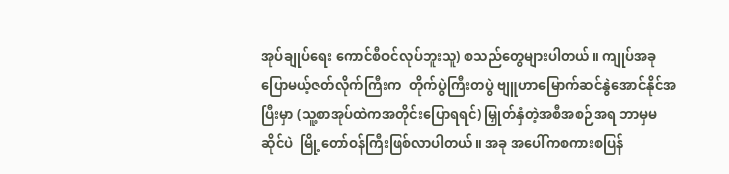အုပ်ချုပ်ရေး ကောင်စီဝင်လုပ်ဘူးသူ) စသည်တွေများပါတယ်။ ကျုပ်အခုပြောမယ့်ဇတ်လိုက်ကြီးက  တိုက်ပွဲကြီးတပွဲ ဗျူဟာမြောက်ဆင်နွဲအောင်နိုင်အပြီးမှာ (သူ့စာအုပ်ထဲကအတိုင်းပြောရရင်) မြှုတ်နှံတဲ့အစီအစဉ်အရ ဘာမှမဆိုင်ပဲ  မြို့တော်ဝန်ကြီးဖြစ်လာပါတယ်။ အခု အပေါ်ကစကားစပြန်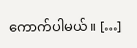ကောက်ပါမယ်။ […]